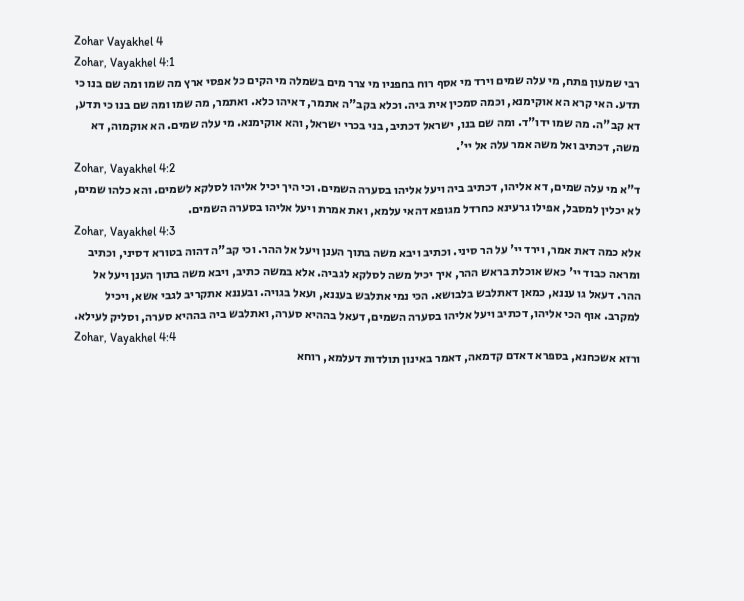Zohar Vayakhel 4
Zohar, Vayakhel 4:1
רבי שמעון פתח, מי עלה שמים וירד מי אסף רוח בחפניו מי צרר מים בשמלה מי הקים כל אפסי ארץ מה שמו ומה שם בנו כי תדע. האי קרא הא אוקימנא, וכמה סמכין אית ביה. וכלא בקב"ה אתמר, דאיהו כלא. ואתמר, מה שמו ומה שם בנו כי תדע, דא קב"ה. מה שמו ידו"ד. ומה שם בנו, ישראל דכתיב, בני בכרי ישראל, והא אוקימנא. מי עלה שמים. הא אוקמוה, דא משה, דכתיב ואל משה אמר עלה אל יי'.
Zohar, Vayakhel 4:2
ד"א מי עלה שמים, דא אליהו, דכתיב ביה ויעל אליהו בסערה השמים. וכי היך יכיל אליהו לסלקא לשמים. והא כלהו שמים, לא יכלין למסבל, אפילו גרעינא כחרדל מגופא דהאי עלמא, ואת אמרת ויעל אליהו בסערה השמים.
Zohar, Vayakhel 4:3
אלא כמה דאת אמר, וירד יי' על הר סיני. וכתיב ויבא משה בתוך הענן ויעל אל ההר. וכי קב"ה דהוה בטורא דסיני, וכתיב ומראה כבוד יי' כאש אוכלת בראש ההר, איך יכיל משה לסלקא לגביה. אלא במשה כתיב, ויבא משה בתוך הענן ויעל אל ההר. דעאל גו עננא, כמאן דאתלבש בלבושא. הכי נמי אתלבש בעננא, ועאל בגויה. ובעננא אתקריב לגבי אשא, ויכיל למקרב. אוף הכי אליהו, דכתיב ויעל אליהו בסערה השמים, דעאל בההיא סערה, ואתלבש ביה בההיא סערה, וסליק לעילא.
Zohar, Vayakhel 4:4
ורזא אשכחנא, בספרא דאדם קדמאה, דאמר באינון תולדות דעלמא, רוחא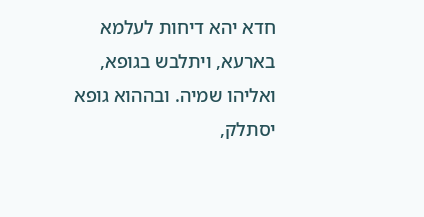חדא יהא דיחות לעלמא בארעא, ויתלבש בגופא, ואליהו שמיה. ובההוא גופא יסתלק,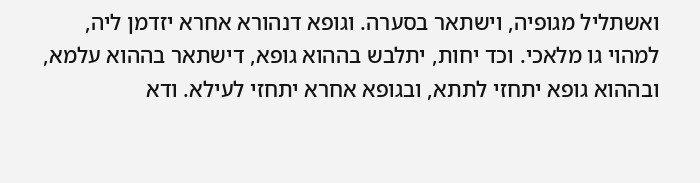ואשתליל מגופיה, וישתאר בסערה. וגופא דנהורא אחרא יזדמן ליה, למהוי גו מלאכי. וכד יחות, יתלבש בההוא גופא, דישתאר בההוא עלמא, ובההוא גופא יתחזי לתתא, ובגופא אחרא יתחזי לעילא. ודא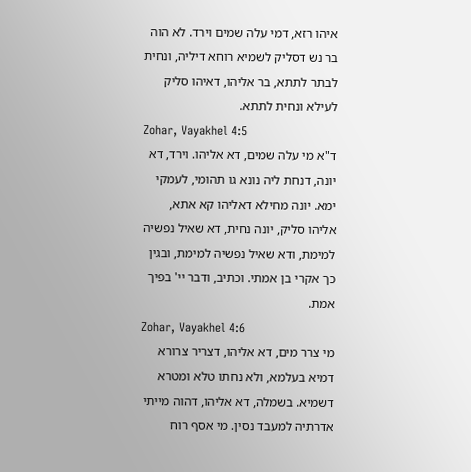איהו רזא, דמי עלה שמים וירד. לא הוה בר נש דסליק לשמיא רוחא דיליה, ונחית לבתר לתתא, בר אליהו, דאיהו סליק לעילא ונחית לתתא.
Zohar, Vayakhel 4:5
ד"א מי עלה שמים, דא אליהו. וירד, דא יונה, דנחת ליה נונא גו תהומי, לעמקי ימא. יונה מחילא דאליהו קא אתא, אליהו סליק, יונה נחית, דא שאיל נפשיה למימת, ודא שאיל נפשיה למימת, ובגין כך אקרי בן אמתי. וכתיב, ודבר יי' בפיך אמת.
Zohar, Vayakhel 4:6
מי צרר מים, דא אליהו, דצריר צרורא דמיא בעלמא, ולא נחתו טלא ומטרא דשמיא. בשמלה, דא אליהו, דהוה מייתי אדרתיה למעבד נסין. מי אסף רוח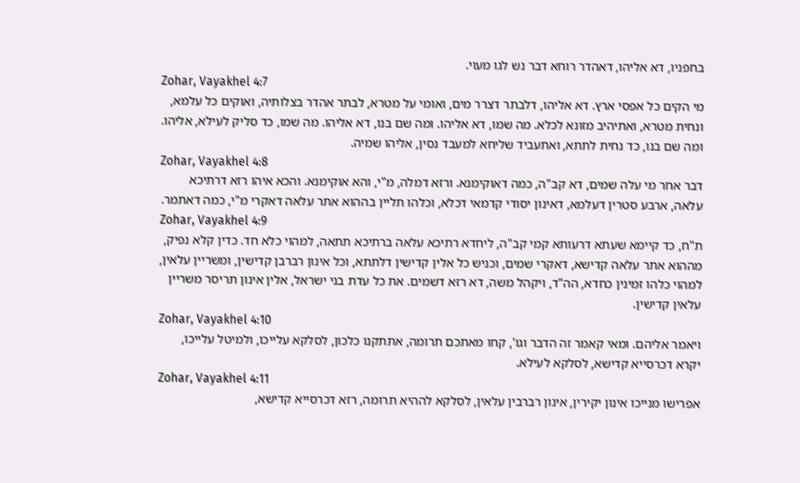בחפניו, דא אליהו, דאהדר רוחא דבר נש לגו מעוי.
Zohar, Vayakhel 4:7
מי הקים כל אפסי ארץ. דא אליהו, דלבתר דצרר מים, ואומי על מטרא, לבתר אהדר בצלותיה, ואוקים כל עלמא, ונחית מטרא, ואתיהיב מזונא לכלא. מה שמו, דא אליהו. ומה שם בנו, דא אליהו. מה שמו, כד סליק לעילא, אליהו. ומה שם בנו, כד נחית לתתא, ואתעביד שליחא למעבד נסין, אליהו שמיה.
Zohar, Vayakhel 4:8
דבר אחר מי עלה שמים, דא קב"ה, כמה דאוקימנא. ורזא דמלה, מ"י, והא אוקימנא. והכא איהו רזא דרתיכא עלאה, ארבע סטרין דעלמא, דאינון יסודי קדמאי דכלא, וכלהו תליין בההוא אתר עלאה דאקרי מ"י, כמה דאתמר.
Zohar, Vayakhel 4:9
ת"ח, כד קיימא שעתא דרעותא קמי קב"ה, ליחדא רתיכא עלאה ברתיכא תתאה, למהוי כלא חד. כדין קלא נפיק, מההוא אתר עלאה קדישא, דאקרי שמים, וכניש כל אלין קדישין דלתתא, וכל אינון רברבן קדישין, ומשריין עלאין, למהוי כלהו זמינין כחדא, הה"ד, ויקהל משה, דא רזא דשמים. את כל עדת בני ישראל, אלין אינון תריסר משריין עלאין קדישין.
Zohar, Vayakhel 4:10
ויאמר אליהם. ומאי קאמר זה הדבר וגו', קחו מאתכם תרומה, אתתקנו כלכון, לסלקא עלייכו, ולמיטל עלייכו, יקרא דכרסייא קדישא, לסלקא לעילא.
Zohar, Vayakhel 4:11
אפרישו מנייכו אינון יקירין, אינון רברבין עלאין, לסלקא לההיא תרומה, רזא דכרסייא קדישא,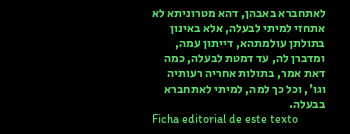לאתחברא באבהן, דהא מטרוניתא לא אתחזי למיתי לבעלה, אלא באינון בתולתן עולמתהא, דייתון עמה, ומדברן לה, עד דמטת לבעלה, כמה דאת אמר, בתולות אחריה רעותיה וגו', וכל כך למה, למיתי לאתחברא בבעלה.
Ficha editorial de este texto